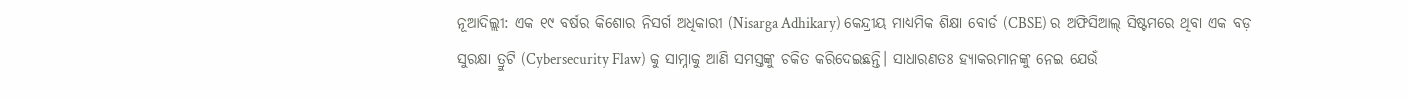ନୂଆଦିଲ୍ଲୀ: ଏକ ୧୯ ବର୍ଷର କିଶୋର ନିସର୍ଗ ଅଧିକାରୀ (Nisarga Adhikary) କେନ୍ଦ୍ରୀୟ ମାଧ୍ୟମିକ ଶିକ୍ଷା ବୋର୍ଡ (CBSE) ର ଅଫିସିଆଲ୍ ସିଷ୍ଟମରେ ଥିବା ଏକ ବଡ଼ ସୁରକ୍ଷା ତ୍ରୁଟି (Cybersecurity Flaw) କୁ ସାମ୍ନାକୁ ଆଣି ସମସ୍ତଙ୍କୁ ଚକିତ କରିଦେଇଛନ୍ତି। ସାଧାରଣତଃ ହ୍ୟାକରମାନଙ୍କୁ ନେଇ ଯେଉଁ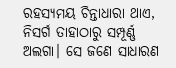ରହସ୍ୟମୟ ଚିନ୍ତାଧାରା ଥାଏ, ନିସର୍ଗ ତାହାଠାରୁ ସମ୍ପୂର୍ଣ୍ଣ ଅଲଗା। ସେ ଜଣେ ସାଧାରଣ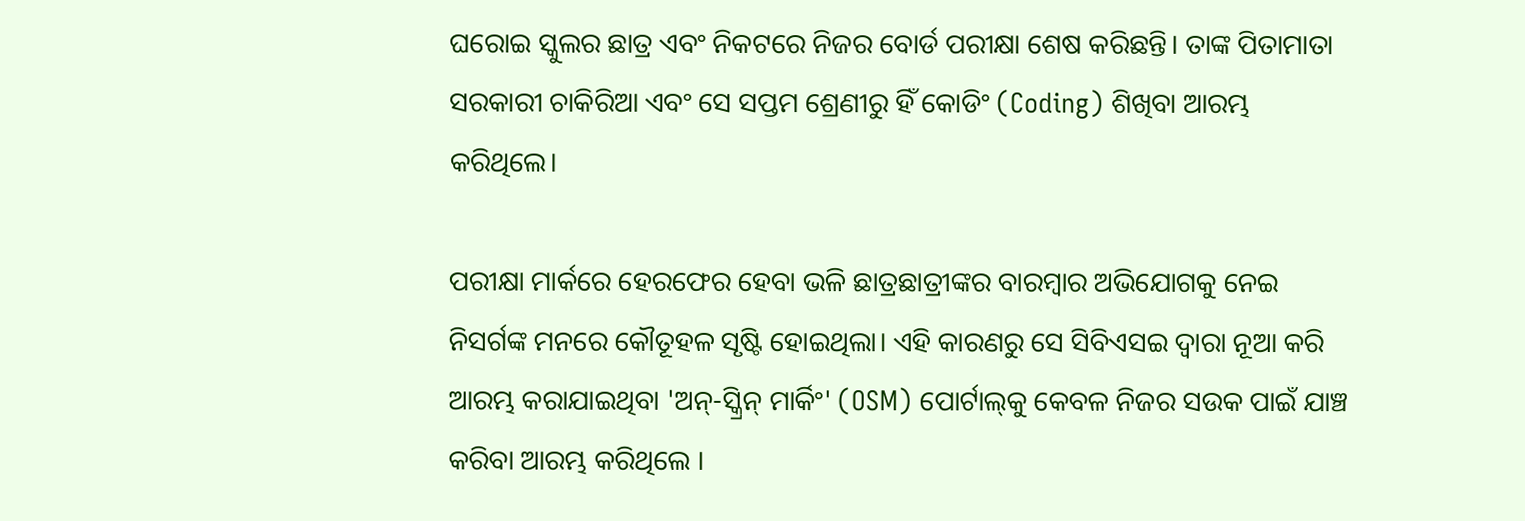ଘରୋଇ ସ୍କୁଲର ଛାତ୍ର ଏବଂ ନିକଟରେ ନିଜର ବୋର୍ଡ ପରୀକ୍ଷା ଶେଷ କରିଛନ୍ତି। ତାଙ୍କ ପିତାମାତା ସରକାରୀ ଚାକିରିଆ ଏବଂ ସେ ସପ୍ତମ ଶ୍ରେଣୀରୁ ହିଁ କୋଡିଂ (Coding) ଶିଖିବା ଆରମ୍ଭ କରିଥିଲେ।

ପରୀକ୍ଷା ମାର୍କରେ ହେରଫେର ହେବା ଭଳି ଛାତ୍ରଛାତ୍ରୀଙ୍କର ବାରମ୍ବାର ଅଭିଯୋଗକୁ ନେଇ ନିସର୍ଗଙ୍କ ମନରେ କୌତୂହଳ ସୃଷ୍ଟି ହୋଇଥିଲା। ଏହି କାରଣରୁ ସେ ସିବିଏସଇ ଦ୍ୱାରା ନୂଆ କରି ଆରମ୍ଭ କରାଯାଇଥିବା 'ଅନ୍-ସ୍କ୍ରିନ୍ ମାର୍କିଂ' (OSM) ପୋର୍ଟାଲ୍‌କୁ କେବଳ ନିଜର ସଉକ ପାଇଁ ଯାଞ୍ଚ କରିବା ଆରମ୍ଭ କରିଥିଲେ ।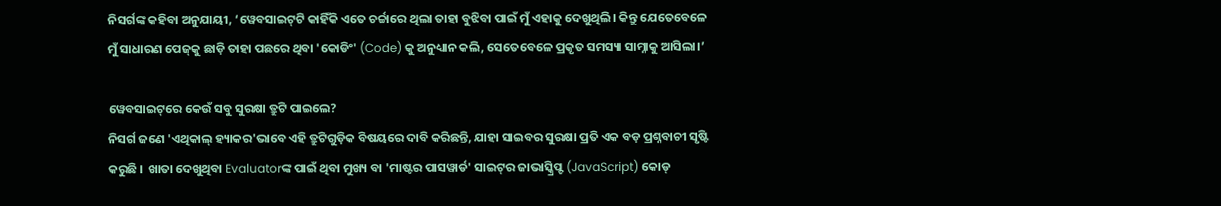ନିସର୍ଗଙ୍କ କହିବା ଅନୁଯାୟୀ, ‘ୱେବସାଇଟ୍‌ଟି କାହିଁକି ଏତେ ଚର୍ଚ୍ଚାରେ ଥିଲା ତାହା ବୁଝିବା ପାଇଁ ମୁଁ ଏହାକୁ ଦେଖୁଥିଲି। କିନ୍ତୁ ଯେତେବେଳେ ମୁଁ ସାଧାରଣ ପେଜ୍‌କୁ ଛାଡ଼ି ତାହା ପଛରେ ଥିବା 'କୋଡିଂ' (Code) କୁ ଅନୁଧ୍ୟାନ କଲି, ସେତେବେଳେ ପ୍ରକୃତ ସମସ୍ୟା ସାମ୍ନାକୁ ଆସିଲା।’

ୱେବସାଇଟ୍‌ରେ କେଉଁ ସବୁ ସୁରକ୍ଷା ତ୍ରୁଟି ପାଇଲେ?
ନିସର୍ଗ ଜଣେ 'ଏଥିକାଲ୍ ହ୍ୟାକର'ଭାବେ ଏହି ତ୍ରୁଟିଗୁଡ଼ିକ ବିଷୟରେ ଦାବି କରିଛନ୍ତି, ଯାହା ସାଇବର ସୁରକ୍ଷା ପ୍ରତି ଏକ ବଡ଼ ପ୍ରଶ୍ନବାଚୀ ସୃଷ୍ଟି କରୁଛି ।  ଖାତା ଦେଖୁଥିବା Evaluatorଙ୍କ ପାଇଁ ଥିବା ମୁଖ୍ୟ ବା 'ମାଷ୍ଟର ପାସୱାର୍ଡ' ସାଇଟ୍‌ର ଜାଭାସ୍କ୍ରିପ୍ଟ (JavaScript) କୋଡ୍‌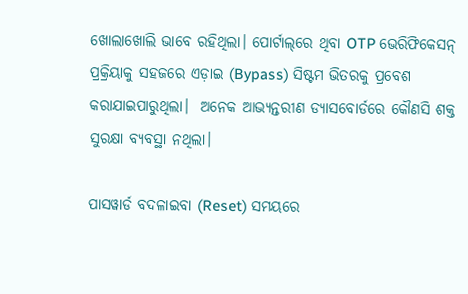ଖୋଲାଖୋଲି ଭାବେ ରହିଥିଲା। ପୋର୍ଟାଲ୍‌ରେ ଥିବା OTP ଭେରିଫିକେସନ୍ ପ୍ରକ୍ରିୟାକୁ ସହଜରେ ଏଡ଼ାଇ (Bypass) ସିଷ୍ଟମ ଭିତରକୁ ପ୍ରବେଶ କରାଯାଇପାରୁଥିଲା।  ଅନେକ ଆଭ୍ୟନ୍ତରୀଣ ଡ୍ୟାସବୋର୍ଡରେ କୌଣସି ଶକ୍ତ ସୁରକ୍ଷା ବ୍ୟବସ୍ଥା ନଥିଲା।

ପାସୱାର୍ଡ ବଦଳାଇବା (Reset) ସମୟରେ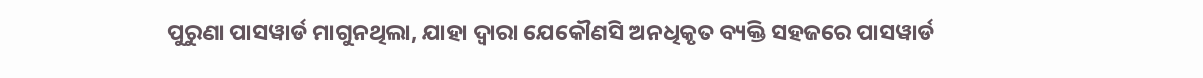ପୁରୁଣା ପାସୱାର୍ଡ ମାଗୁନଥିଲା, ଯାହା ଦ୍ୱାରା ଯେକୌଣସି ଅନଧିକୃତ ବ୍ୟକ୍ତି ସହଜରେ ପାସୱାର୍ଡ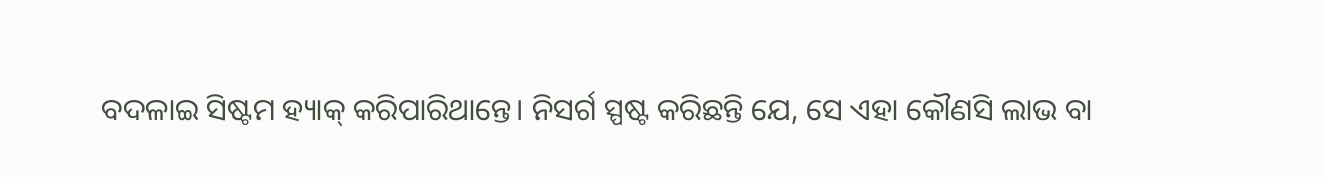ବଦଳାଇ ସିଷ୍ଟମ ହ୍ୟାକ୍ କରିପାରିଥାନ୍ତେ। ନିସର୍ଗ ସ୍ପଷ୍ଟ କରିଛନ୍ତି ଯେ, ସେ ଏହା କୌଣସି ଲାଭ ବା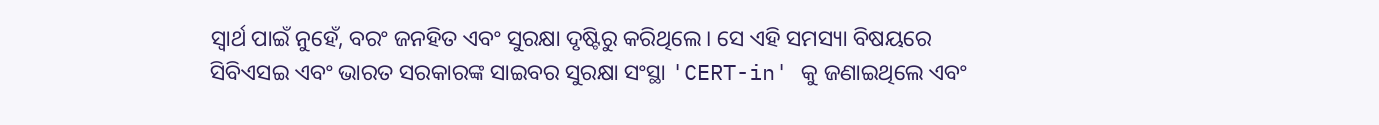ସ୍ୱାର୍ଥ ପାଇଁ ନୁହେଁ, ବରଂ ଜନହିତ ଏବଂ ସୁରକ୍ଷା ଦୃଷ୍ଟିରୁ କରିଥିଲେ। ସେ ଏହି ସମସ୍ୟା ବିଷୟରେ ସିବିଏସଇ ଏବଂ ଭାରତ ସରକାରଙ୍କ ସାଇବର ସୁରକ୍ଷା ସଂସ୍ଥା 'CERT-in' କୁ ଜଣାଇଥିଲେ ଏବଂ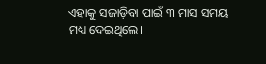ଏହାକୁ ସଜାଡ଼ିବା ପାଇଁ ୩ ମାସ ସମୟ ମଧ୍ୟ ଦେଇଥିଲେ।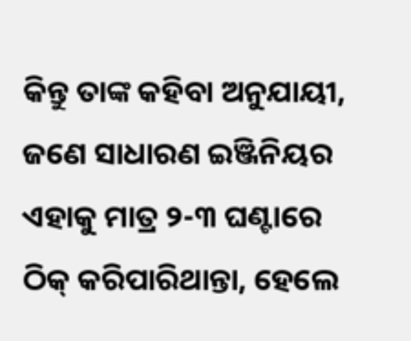କିନ୍ତୁ ତାଙ୍କ କହିବା ଅନୁଯାୟୀ, ଜଣେ ସାଧାରଣ ଇଞ୍ଜିନିୟର ଏହାକୁ ମାତ୍ର ୨-୩ ଘଣ୍ଟାରେ ଠିକ୍ କରିପାରିଥାନ୍ତା, ହେଲେ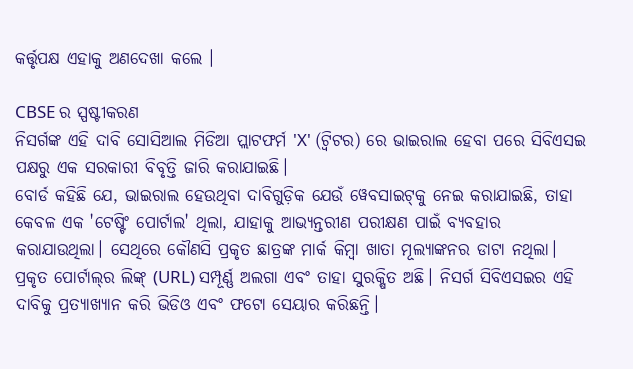କର୍ତ୍ତୃପକ୍ଷ ଏହାକୁ ଅଣଦେଖା କଲେ ।

CBSE ର ସ୍ପଷ୍ଟୀକରଣ
ନିସର୍ଗଙ୍କ ଏହି ଦାବି ସୋସିଆଲ ମିଡିଆ ପ୍ଲାଟଫର୍ମ 'X' (ଟ୍ୱିଟର) ରେ ଭାଇରାଲ ହେବା ପରେ ସିବିଏସଇ ପକ୍ଷରୁ ଏକ ସରକାରୀ ବିବୃତ୍ତି ଜାରି କରାଯାଇଛି।
ବୋର୍ଡ କହିଛି ଯେ, ଭାଇରାଲ ହେଉଥିବା ଦାବିଗୁଡ଼ିକ ଯେଉଁ ୱେବସାଇଟ୍‌କୁ ନେଇ କରାଯାଇଛି, ତାହା କେବଳ ଏକ 'ଟେଷ୍ଟିଂ ପୋର୍ଟାଲ' ଥିଲା, ଯାହାକୁ ଆଭ୍ୟନ୍ତରୀଣ ପରୀକ୍ଷଣ ପାଇଁ ବ୍ୟବହାର କରାଯାଉଥିଲା। ସେଥିରେ କୌଣସି ପ୍ରକୃତ ଛାତ୍ରଙ୍କ ମାର୍କ କିମ୍ବା ଖାତା ମୂଲ୍ୟାଙ୍କନର ଡାଟା ନଥିଲା। ପ୍ରକୃତ ପୋର୍ଟାଲ୍‌ର ଲିଙ୍କ୍ (URL) ସମ୍ପୂର୍ଣ୍ଣ ଅଲଗା ଏବଂ ତାହା ସୁରକ୍ଷିତ ଅଛି। ନିସର୍ଗ ସିବିଏସଇର ଏହି ଦାବିକୁ ପ୍ରତ୍ୟାଖ୍ୟାନ କରି ଭିଡିଓ ଏବଂ ଫଟୋ ସେୟାର କରିଛନ୍ତି।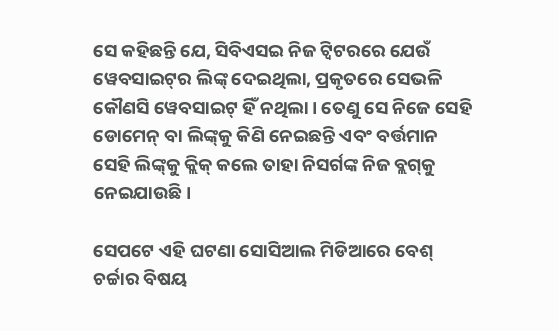ସେ କହିଛନ୍ତି ଯେ, ସିବିଏସଇ ନିଜ ଟ୍ୱିଟରରେ ଯେଉଁ ୱେବସାଇଟ୍‌ର ଲିଙ୍କ୍ ଦେଇଥିଲା, ପ୍ରକୃତରେ ସେଭଳି କୌଣସି ୱେବସାଇଟ୍‌ ହିଁ ନଥିଲା। ତେଣୁ ସେ ନିଜେ ସେହି ଡୋମେନ୍ ବା ଲିଙ୍କ୍‌କୁ କିଣି ନେଇଛନ୍ତି ଏବଂ ବର୍ତ୍ତମାନ ସେହି ଲିଙ୍କ୍‌କୁ କ୍ଲିକ୍ କଲେ ତାହା ନିସର୍ଗଙ୍କ ନିଜ ବ୍ଲଗ୍‌କୁ ନେଇଯାଉଛି।

ସେପଟେ ଏହି ଘଟଣା ସୋସିଆଲ ମିଡିଆରେ ବେଶ୍ ଚର୍ଚ୍ଚାର ବିଷୟ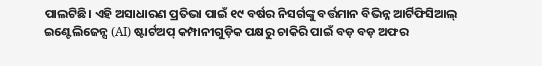ପାଲଟିଛି। ଏହି ଅସାଧାରଣ ପ୍ରତିଭା ପାଇଁ ୧୯ ବର୍ଷର ନିସର୍ଗଙ୍କୁ ବର୍ତ୍ତମାନ ବିଭିନ୍ନ ଆର୍ଟିଫିସିଆଲ୍ ଇଣ୍ଟେଲିଜେନ୍ସ (AI) ଷ୍ଟାର୍ଟଅପ୍ କମ୍ପାନୀଗୁଡ଼ିକ ପକ୍ଷରୁ ଚାକିରି ପାଇଁ ବଡ଼ ବଡ଼ ଅଫର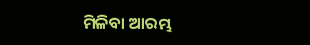ମିଳିବା ଆରମ୍ଭ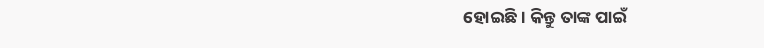ହୋଇଛି। କିନ୍ତୁ ତାଙ୍କ ପାଇଁ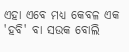ଏହା ଏବେ ମଧ୍ୟ କେବଳ ଏକ 'ହବି' ବା ସଉକ ବୋଲି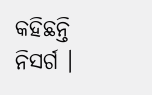କହିଛନ୍ତି ନିସର୍ଗ ।